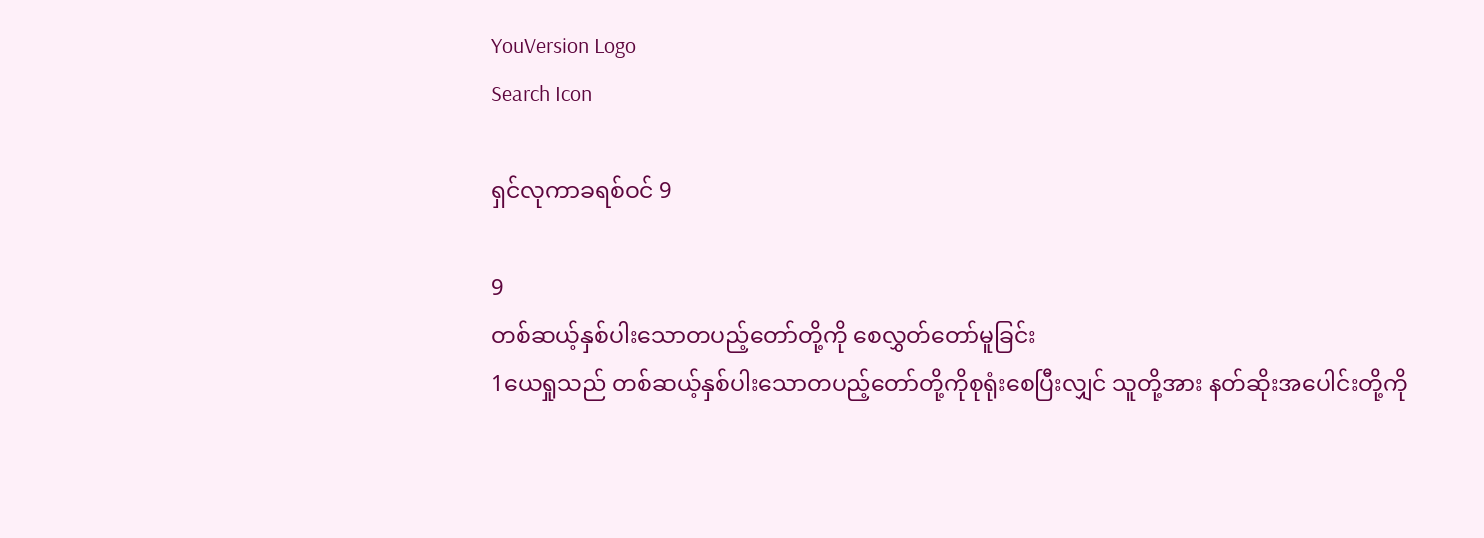YouVersion Logo
Search Icon

ရှင်လုကာခရစ်ဝင် 9

9
တစ်ဆယ့်နှစ်ပါးသောတပည့်တော်တို့ကို စေလွှတ်တော်မူခြင်း
1ယေရှုသည် တစ်ဆယ့်နှစ်ပါးသောတပည့်တော်တို့ကိုစုရုံးစေပြီးလျှင် သူတို့အား နတ်ဆိုးအပေါင်းတို့ကို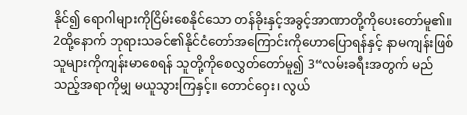နိုင်၍ ရောဂါများကိုငြိမ်းစေနိုင်သော တန်ခိုးနှင့်အခွင့်အာဏာတို့ကိုပေးတော်မူ၏။ 2ထို့နောက် ဘုရားသခင်၏နိုင်ငံတော်အကြောင်းကိုဟောပြောရန်နှင့် နာမကျန်းဖြစ်သူများကိုကျန်းမာစေရန် သူတို့ကိုစေလွှတ်တော်မူ၍ 3“လမ်းခရီးအတွက် မည်သည့်အရာကိုမျှ မယူသွားကြနှင့်။ တောင်ဝှေး၊ လွယ်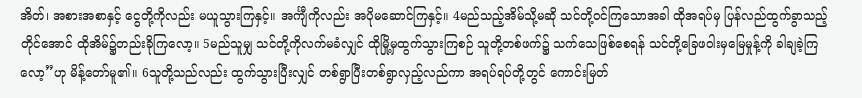အိတ်၊ အစားအစာနှင့် ငွေတို့ကိုလည်း မယူသွားကြနှင့်။ အင်္ကျီကိုလည်း အပိုမဆောင်ကြနှင့်။ 4မည်သည့်အိမ်သို့မဆို သင်တို့ဝင်ကြသောအခါ ထိုအရပ်မှ ပြန်လည်ထွက်ခွာသည့်တိုင်အောင် ထိုအိမ်၌တည်းခိုကြလော့။ 5မည်သူမျှ သင်တို့ကိုလက်မခံလျှင် ထိုမြို့မှထွက်သွားကြစဉ် သူတို့တစ်ဖက်၌ သက်သေဖြစ်စေရန် သင်တို့ခြေဖဝါးမှမြေမှုန့်ကို ခါချခဲ့ကြလော့”ဟု မိန့်တော်မူ၏။ 6သူတို့သည်လည်း ထွက်သွားပြီးလျှင် တစ်ရွာပြီးတစ်ရွာလှည့်လည်ကာ အရပ်ရပ်တို့တွင် ကောင်းမြတ်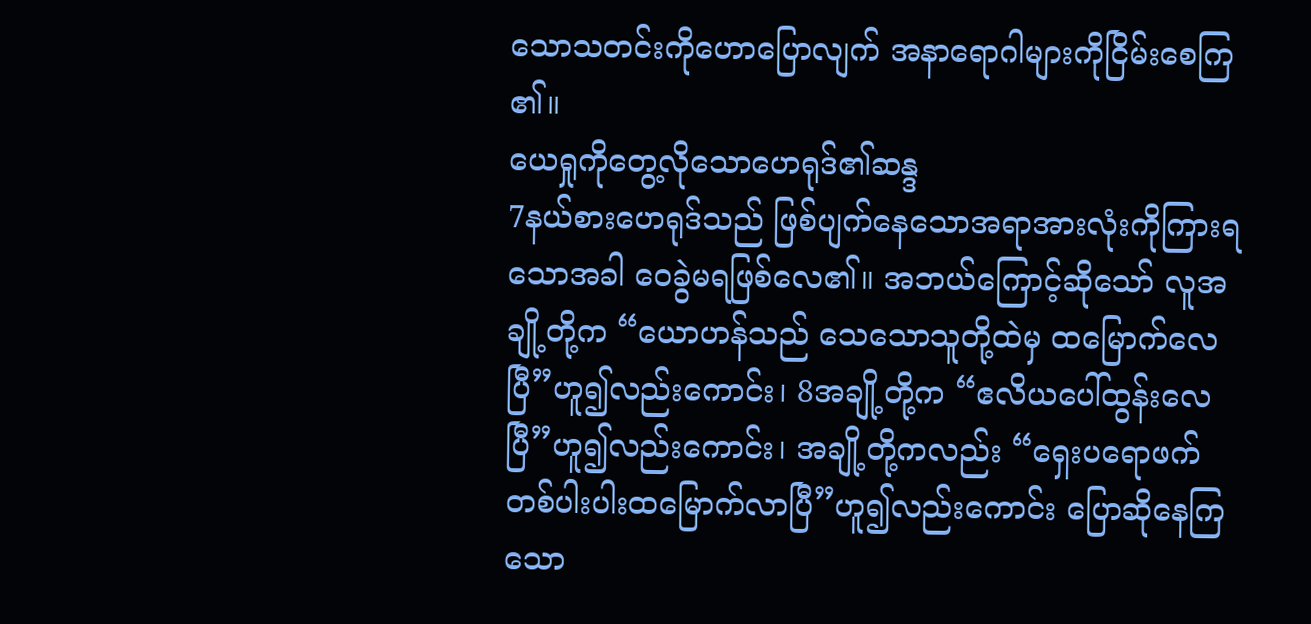သောသတင်းကိုဟောပြောလျက် အနာရောဂါများကိုငြိမ်းစေကြ၏။
ယေရှုကိုတွေ့လိုသောဟေရုဒ်၏ဆန္ဒ
7နယ်စားဟေရုဒ်သည် ဖြစ်ပျက်နေသောအရာအားလုံးကိုကြားရသောအခါ ဝေခွဲမရဖြစ်လေ၏။ အဘယ်ကြောင့်ဆိုသော် လူအချို့တို့က “ယောဟန်သည် သေသောသူတို့ထဲမှ ထမြောက်လေပြီ”ဟူ၍လည်းကောင်း၊ 8အချို့တို့က “ဧလိယပေါ်ထွန်းလေပြီ”ဟူ၍လည်းကောင်း၊ အချို့တို့ကလည်း “ရှေးပရောဖက်တစ်ပါးပါးထမြောက်လာပြီ”ဟူ၍လည်းကောင်း ပြောဆိုနေကြသော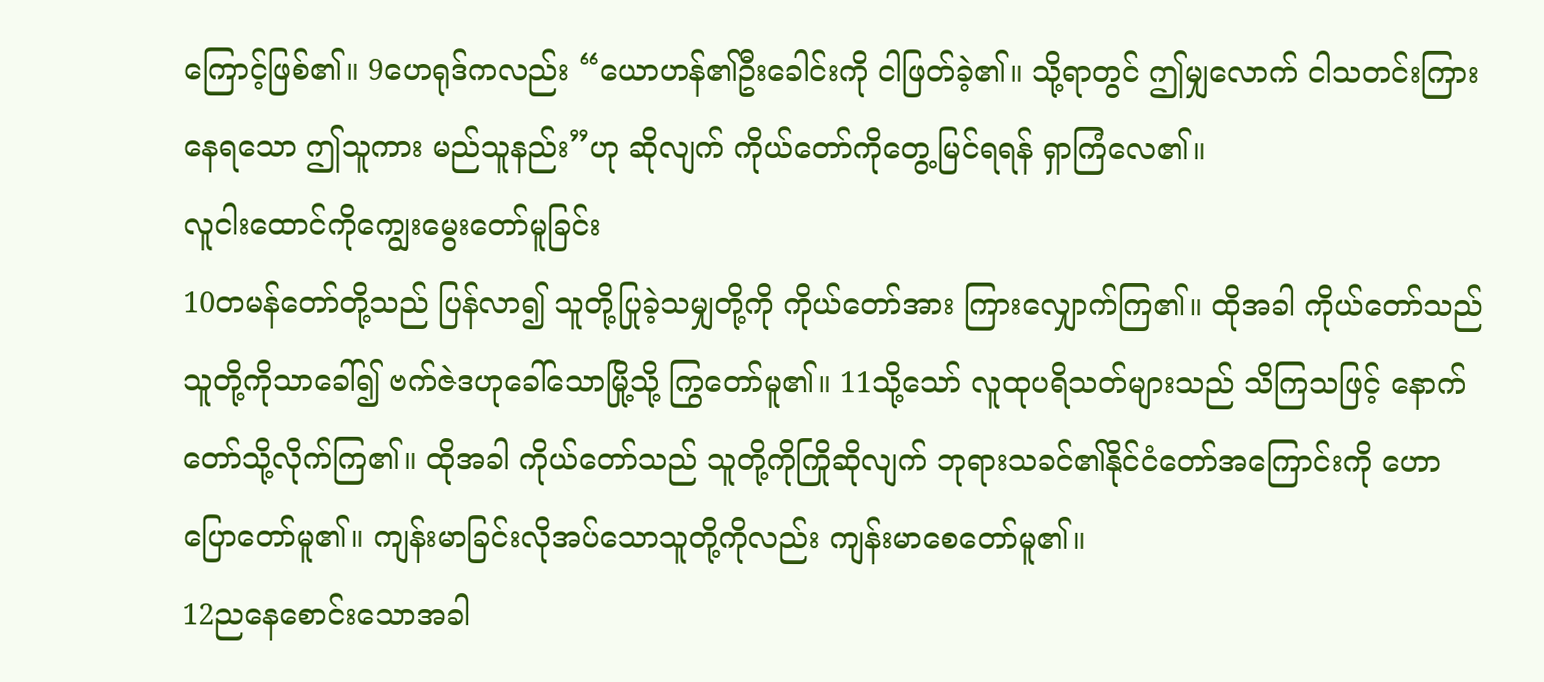ကြောင့်ဖြစ်၏။ 9ဟေရုဒ်ကလည်း “ယောဟန်၏ဦးခေါင်းကို ငါဖြတ်ခဲ့၏။ သို့ရာတွင် ဤမျှလောက် ငါသတင်းကြားနေရသော ဤသူကား မည်သူနည်း”ဟု ဆိုလျက် ကိုယ်တော်ကိုတွေ့မြင်ရရန် ရှာကြံလေ၏။
လူငါးထောင်ကိုကျွေးမွေးတော်မူခြင်း
10တမန်တော်တို့သည် ပြန်လာ၍ သူတို့ပြုခဲ့သမျှတို့ကို ကိုယ်တော်အား ကြားလျှောက်ကြ၏။ ထိုအခါ ကိုယ်တော်သည် သူတို့ကိုသာခေါ်၍ ဗက်ဇဲဒဟုခေါ်သောမြို့သို့ ကြွတော်မူ၏။ 11သို့သော် လူထုပရိသတ်များသည် သိကြသဖြင့် နောက်တော်သို့လိုက်ကြ၏။ ထိုအခါ ကိုယ်တော်သည် သူတို့ကိုကြိုဆိုလျက် ဘုရားသခင်၏နိုင်ငံတော်အကြောင်းကို ဟောပြောတော်မူ၏။ ကျန်းမာခြင်းလိုအပ်သောသူတို့ကိုလည်း ကျန်းမာစေတော်မူ၏။
12ညနေစောင်းသောအခါ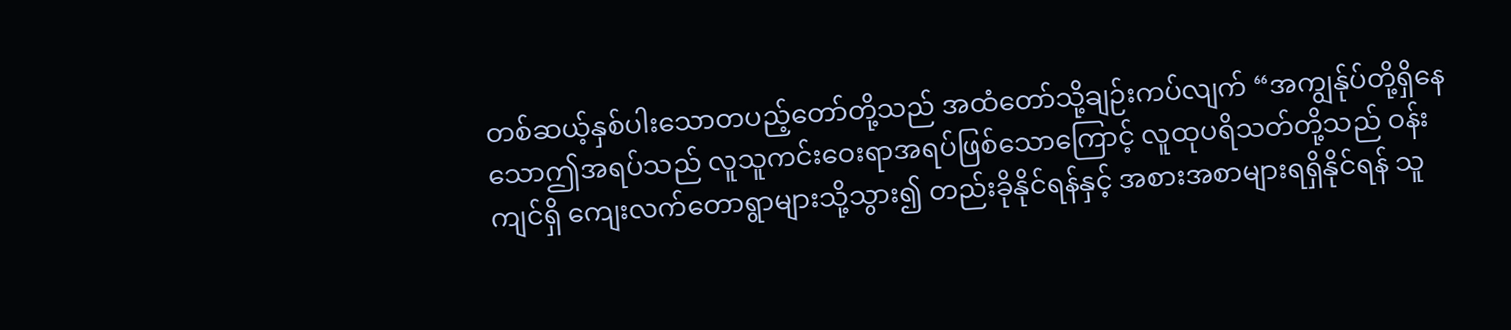တစ်ဆယ့်နှစ်ပါးသောတပည့်တော်တို့သည် အထံတော်သို့ချဉ်းကပ်လျက် “အကျွန်ုပ်တို့ရှိနေသောဤအရပ်သည် လူသူကင်းဝေးရာအရပ်ဖြစ်သောကြောင့် လူထုပရိသတ်တို့သည် ဝန်းကျင်ရှိ ကျေးလက်တောရွာများသို့သွား၍ တည်းခိုနိုင်ရန်နှင့် အစားအစာများရရှိနိုင်ရန် သူ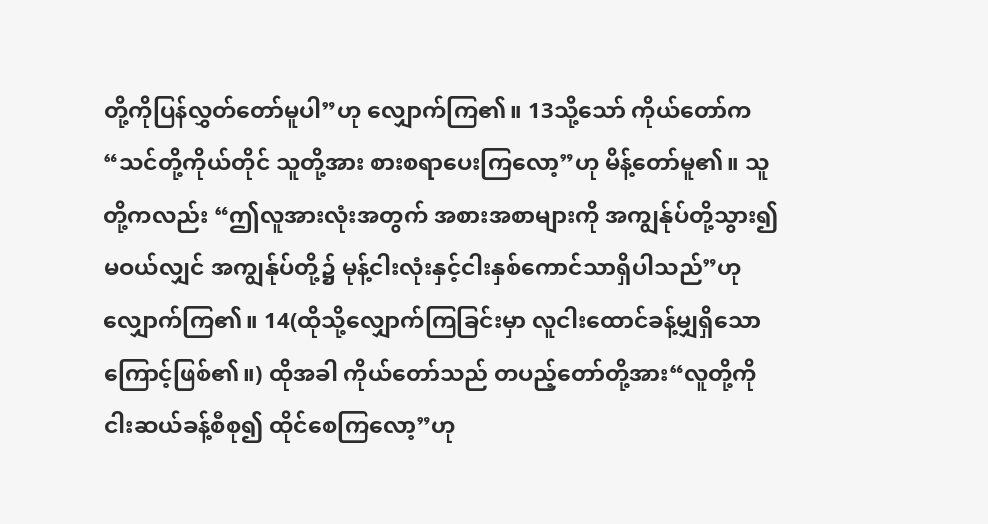တို့ကိုပြန်လွှတ်တော်မူပါ”ဟု လျှောက်ကြ၏။ 13သို့သော် ကိုယ်တော်က“သင်တို့ကိုယ်တိုင် သူတို့အား စားစရာပေးကြလော့”ဟု မိန့်တော်မူ၏။ သူတို့ကလည်း “ဤလူအားလုံးအတွက် အစားအစာများကို အကျွန်ုပ်တို့သွား၍မဝယ်လျှင် အကျွန်ုပ်တို့၌ မုန့်ငါးလုံးနှင့်ငါးနှစ်ကောင်သာရှိပါသည်”ဟု လျှောက်ကြ၏။ 14(ထိုသို့လျှောက်ကြခြင်းမှာ လူငါးထောင်ခန့်မျှရှိသောကြောင့်ဖြစ်၏။) ထိုအခါ ကိုယ်တော်သည် တပည့်တော်တို့အား“လူတို့ကို ငါးဆယ်ခန့်စီစု၍ ထိုင်စေကြလော့”ဟု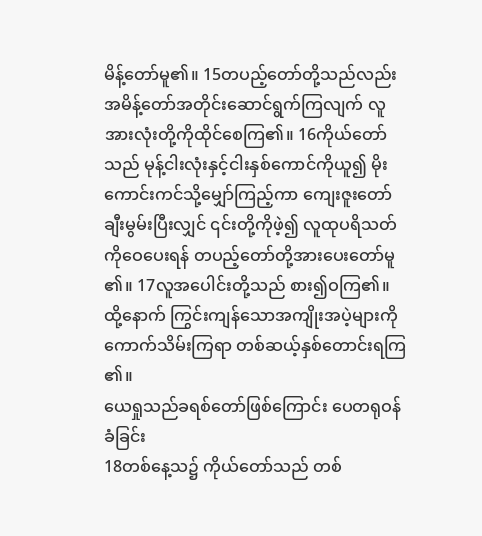မိန့်တော်မူ၏။ 15တပည့်တော်တို့သည်လည်း အမိန့်တော်အတိုင်းဆောင်ရွက်ကြလျက် လူအားလုံးတို့ကိုထိုင်စေကြ၏။ 16ကိုယ်တော်သည် မုန့်ငါးလုံးနှင့်ငါးနှစ်ကောင်ကိုယူ၍ မိုးကောင်းကင်သို့မျှော်ကြည့်ကာ ကျေးဇူးတော်ချီးမွမ်းပြီးလျှင် ၎င်းတို့ကိုဖဲ့၍ လူထုပရိသတ်ကိုဝေပေးရန် တပည့်တော်တို့အားပေးတော်မူ၏။ 17လူအပေါင်းတို့သည် စား၍ဝကြ၏။ ထို့နောက် ကြွင်းကျန်သောအကျိုးအပဲ့များကို ကောက်သိမ်းကြရာ တစ်ဆယ့်နှစ်တောင်းရကြ၏။
ယေရှုသည်ခရစ်တော်ဖြစ်ကြောင်း ပေတရုဝန်ခံခြင်း
18တစ်နေ့သ၌ ကိုယ်တော်သည် တစ်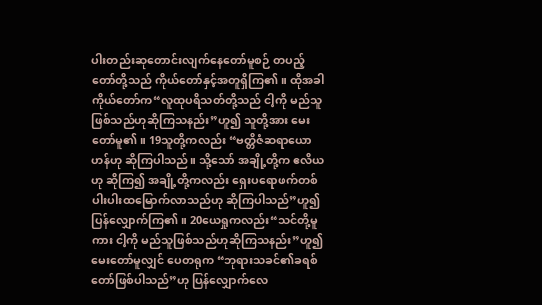ပါးတည်းဆုတောင်းလျက်နေတော်မူစဉ် တပည့်တော်တို့သည် ကိုယ်တော်နှင့်အတူရှိကြ၏။ ထိုအခါ ကိုယ်တော်က“လူထုပရိသတ်တို့သည် ငါ့ကို မည်သူဖြစ်သည်ဟုဆိုကြသနည်း”ဟူ၍ သူတို့အား မေးတော်မူ၏။ 19သူတို့ကလည်း “ဗတ္တိဇံဆရာယောဟန်ဟု ဆိုကြပါသည်။ သို့သော် အချို့တို့က ဧလိယဟု ဆိုကြ၍ အချို့တို့ကလည်း ရှေးပရောဖက်တစ်ပါးပါးထမြောက်လာသည်ဟု ဆိုကြပါသည်”ဟူ၍ ပြန်လျှောက်ကြ၏။ 20ယေရှုကလည်း“သင်တို့မူကား ငါ့ကို မည်သူဖြစ်သည်ဟုဆိုကြသနည်း”ဟူ၍ မေးတော်မူလျှင် ပေတရုက “ဘုရားသခင်၏ခရစ်တော်ဖြစ်ပါသည်”ဟု ပြန်လျှောက်လေ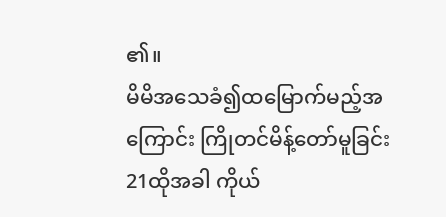၏။
မိမိအသေခံ၍ထမြောက်မည့်အကြောင်း ကြိုတင်မိန့်တော်မူခြင်း
21ထိုအခါ ကိုယ်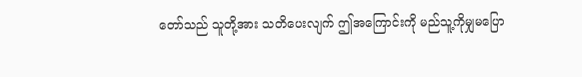တော်သည် သူတို့အား သတိပေးလျက် ဤအကြောင်းကို မည်သူ့ကိုမျှမပြော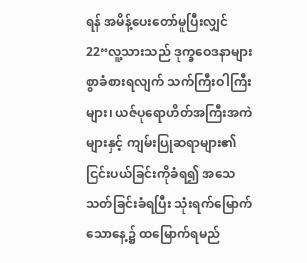ရန် အမိန့်ပေးတော်မူပြီးလျှင် 22“လူ့သားသည် ဒုက္ခဝေဒနာများစွာခံစားရလျက် သက်ကြီးဝါကြီးများ၊ ယဇ်ပုရောဟိတ်အကြီးအကဲများနှင့် ကျမ်းပြုဆရာများ၏ငြင်းပယ်ခြင်းကိုခံရ၍ အသေသတ်ခြင်းခံရပြီး သုံးရက်မြောက်သောနေ့၌ ထမြောက်ရမည်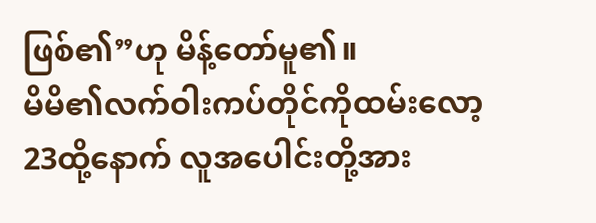ဖြစ်၏”ဟု မိန့်တော်မူ၏။
မိမိ၏လက်ဝါးကပ်တိုင်ကိုထမ်းလော့
23ထို့နောက် လူအပေါင်းတို့အား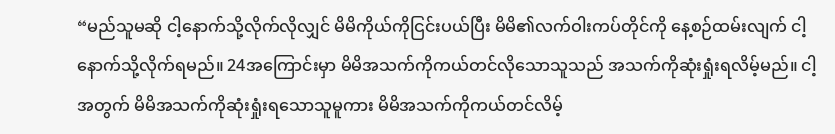“မည်သူမဆို ငါ့နောက်သို့လိုက်လိုလျှင် မိမိကိုယ်ကိုငြင်းပယ်ပြီး မိမိ၏လက်ဝါးကပ်တိုင်ကို နေ့စဉ်ထမ်းလျက် ငါ့နောက်သို့လိုက်ရမည်။ 24အကြောင်းမှာ မိမိအသက်ကိုကယ်တင်လိုသောသူသည် အသက်ကိုဆုံးရှုံးရလိမ့်မည်။ ငါ့အတွက် မိမိအသက်ကိုဆုံးရှုံးရသောသူမူကား မိမိအသက်ကိုကယ်တင်လိမ့်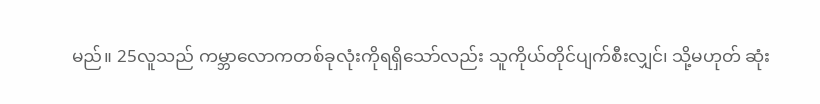မည်။ 25လူသည် ကမ္ဘာလောကတစ်ခုလုံးကိုရရှိသော်လည်း သူကိုယ်တိုင်ပျက်စီးလျှင်၊ သို့မဟုတ် ဆုံး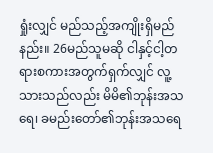ရှုံးလျှင် မည်သည့်အကျိုးရှိမည်နည်း။ 26မည်သူမဆို ငါနှင့်ငါ့တရားစကားအတွက်ရှက်လျှင် လူ့သားသည်လည်း မိမိ၏ဘုန်းအသရေ၊ ခမည်းတော်၏ဘုန်းအသရေ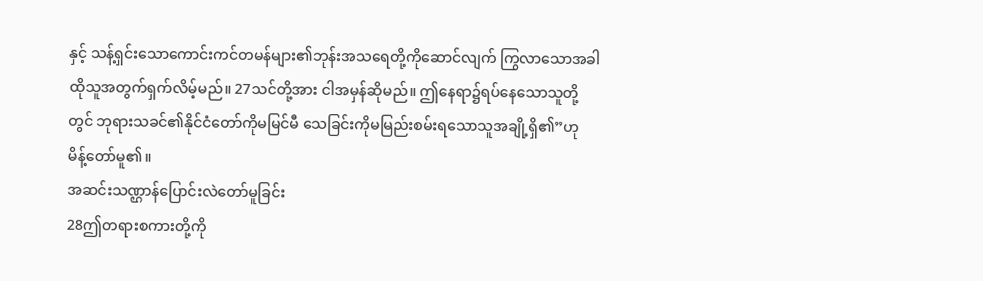နှင့် သန့်ရှင်းသောကောင်းကင်တမန်များ၏ဘုန်းအသရေတို့ကိုဆောင်လျက် ကြွလာသောအခါ ထိုသူအတွက်ရှက်လိမ့်မည်။ 27သင်တို့အား ငါအမှန်ဆိုမည်။ ဤနေရာ၌ရပ်နေသောသူတို့တွင် ဘုရားသခင်၏နိုင်ငံတော်ကိုမမြင်မီ သေခြင်းကိုမမြည်းစမ်းရသောသူအချို့ရှိ၏”ဟု မိန့်တော်မူ၏။
အဆင်းသဏ္ဌာန်ပြောင်းလဲတော်မူခြင်း
28ဤတရားစကားတို့ကို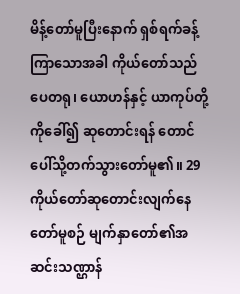မိန့်တော်မူပြီးနောက် ရှစ်ရက်ခန့်ကြာသောအခါ ကိုယ်တော်သည် ပေတရု၊ ယောဟန်နှင့် ယာကုပ်တို့ကိုခေါ်၍ ဆုတောင်းရန် တောင်ပေါ်သို့တက်သွားတော်မူ၏။ 29ကိုယ်တော်ဆုတောင်းလျက်နေတော်မူစဉ် မျက်နှာတော်၏အဆင်းသဏ္ဌာန်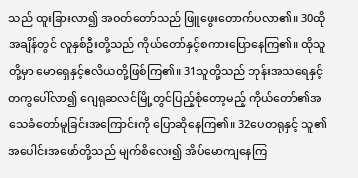သည် ထူးခြားလာ၍ အဝတ်တော်သည် ဖြူဖွေးတောက်ပလာ၏။ 30ထိုအချိန်တွင် လူနှစ်ဦးတို့သည် ကိုယ်တော်နှင့်စကားပြောနေကြ၏။ ထိုသူတို့မှာ မောရှေနှင့်ဧလိယတို့ဖြစ်ကြ၏။ 31သူတို့သည် ဘုန်းအသရေနှင့်တကွပေါ်လာ၍ ဂျေရုဆလင်မြို့တွင်ပြည့်စုံတော့မည့် ကိုယ်တော်၏အသေခံတော်မူခြင်းအကြောင်းကို ပြောဆိုနေကြ၏။ 32ပေတရုနှင့် သူ၏အပေါင်းအဖော်တို့သည် မျက်စိလေး၍ အိပ်မောကျနေကြ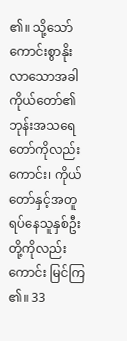၏။ သို့သော် ကောင်းစွာနိုးလာသောအခါ ကိုယ်တော်၏ဘုန်းအသရေတော်ကိုလည်းကောင်း၊ ကိုယ်တော်နှင့်အတူရပ်နေသူနှစ်ဦးတို့ကိုလည်းကောင်း မြင်ကြ၏။ 33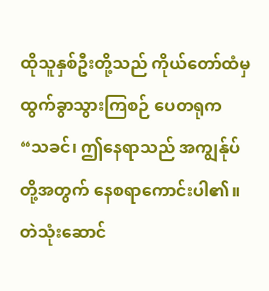ထိုသူနှစ်ဦးတို့သည် ကိုယ်တော်ထံမှ ထွက်ခွာသွားကြစဉ် ပေတရုက “သခင်၊ ဤနေရာသည် အကျွန်ုပ်တို့အတွက် နေစရာကောင်းပါ၏။ တဲသုံးဆောင်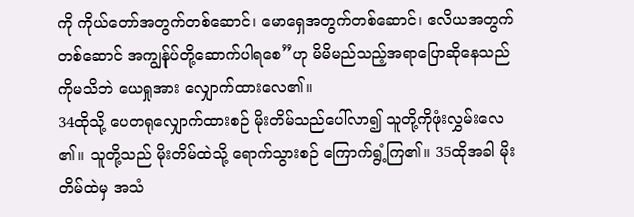ကို ကိုယ်တော်အတွက်တစ်ဆောင်၊ မောရှေအတွက်တစ်ဆောင်၊ ဧလိယအတွက်တစ်ဆောင် အကျွန်ုပ်တို့ဆောက်ပါရစေ”ဟု မိမိမည်သည့်အရာပြောဆိုနေသည်ကိုမသိဘဲ ယေရှုအား လျှောက်ထားလေ၏။
34ထိုသို့ ပေတရုလျှောက်ထားစဉ် မိုးတိမ်သည်ပေါ်လာ၍ သူတို့ကိုဖုံးလွှမ်းလေ၏။ သူတို့သည် မိုးတိမ်ထဲသို့ ရောက်သွားစဉ် ကြောက်ရွံ့ကြ၏။ 35ထိုအခါ မိုးတိမ်ထဲမှ အသံ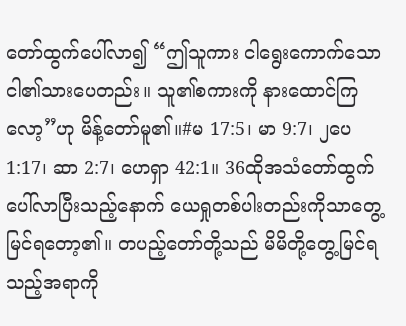တော်ထွက်ပေါ်လာ၍ “ဤသူကား ငါရွေးကောက်သော ငါ၏သားပေတည်း။ သူ၏စကားကို နားထောင်ကြလော့”ဟု မိန့်တော်မူ၏။#မ 17:5၊ မာ 9:7၊ ၂ပေ 1:17၊ ဆာ 2:7၊ ဟေရှာ 42:1။ 36ထိုအသံတော်ထွက်ပေါ်လာပြီးသည့်နောက် ယေရှုတစ်ပါးတည်းကိုသာတွေ့မြင်ရတော့၏။ တပည့်တော်တို့သည် မိမိတို့တွေ့မြင်ရသည့်အရာကို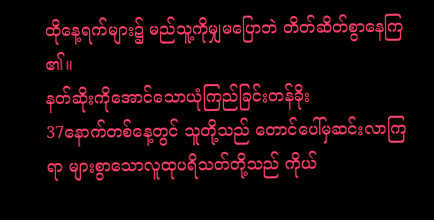ထိုနေ့ရက်များ၌ မည်သူ့ကိုမျှမပြောဘဲ တိတ်ဆိတ်စွာနေကြ၏။
နတ်ဆိုးကိုအောင်သောယုံကြည်ခြင်းတန်ခိုး
37နောက်တစ်နေ့တွင် သူတို့သည် တောင်ပေါ်မှဆင်းလာကြရာ များစွာသောလူထုပရိသတ်တို့သည် ကိုယ်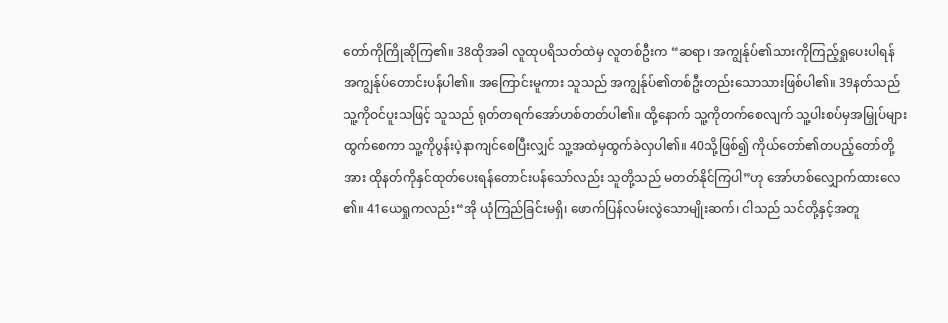တော်ကိုကြိုဆိုကြ၏။ 38ထိုအခါ လူထုပရိသတ်ထဲမှ လူတစ်ဦးက “ဆရာ၊ အကျွန်ုပ်၏သားကိုကြည့်ရှုပေးပါရန် အကျွန်ုပ်တောင်းပန်ပါ၏။ အကြောင်းမူကား သူသည် အကျွန်ုပ်၏တစ်ဦးတည်းသောသားဖြစ်ပါ၏။ 39နတ်သည် သူ့ကိုဝင်ပူးသဖြင့် သူသည် ရုတ်တရက်အော်ဟစ်တတ်ပါ၏။ ထို့နောက် သူ့ကိုတက်စေလျက် သူ့ပါးစပ်မှအမြှုပ်များထွက်စေကာ သူ့ကိုပွန်းပဲ့နာကျင်စေပြီးလျှင် သူ့အထဲမှထွက်ခဲလှပါ၏။ 40သို့ဖြစ်၍ ကိုယ်တော်၏တပည့်တော်တို့အား ထိုနတ်ကိုနှင်ထုတ်ပေးရန်တောင်းပန်သော်လည်း သူတို့သည် မတတ်နိုင်ကြပါ”ဟု အော်ဟစ်လျှောက်ထားလေ၏။ 41ယေရှုကလည်း“အို ယုံကြည်ခြင်းမရှိ၊ ဖောက်ပြန်လမ်းလွဲသောမျိုးဆက်၊ ငါသည် သင်တို့နှင့်အတူ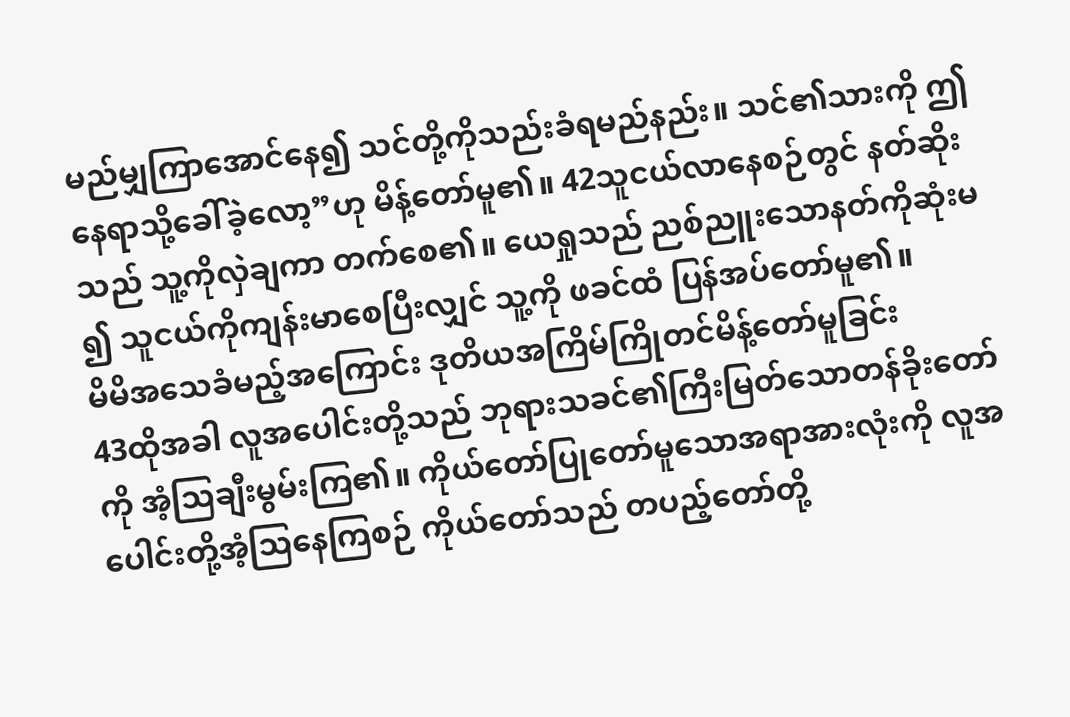မည်မျှကြာအောင်နေ၍ သင်တို့ကိုသည်းခံရမည်နည်း။ သင်၏သားကို ဤနေရာသို့ခေါ်ခဲ့လော့”ဟု မိန့်တော်မူ၏။ 42သူငယ်လာနေစဉ်တွင် နတ်ဆိုးသည် သူ့ကိုလှဲချကာ တက်စေ၏။ ယေရှုသည် ညစ်ညူးသောနတ်ကိုဆုံးမ၍ သူငယ်ကိုကျန်းမာစေပြီးလျှင် သူ့ကို ဖခင်ထံ ပြန်အပ်တော်မူ၏။
မိမိအသေခံမည့်အကြောင်း ဒုတိယအကြိမ်ကြိုတင်မိန့်တော်မူခြင်း
43ထိုအခါ လူအပေါင်းတို့သည် ဘုရားသခင်၏ကြီးမြတ်သောတန်ခိုးတော်ကို အံ့သြချီးမွမ်းကြ၏။ ကိုယ်တော်ပြုတော်မူသောအရာအားလုံးကို လူအပေါင်းတို့အံ့သြနေကြစဉ် ကိုယ်တော်သည် တပည့်တော်တို့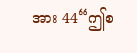အား 44“ဤစ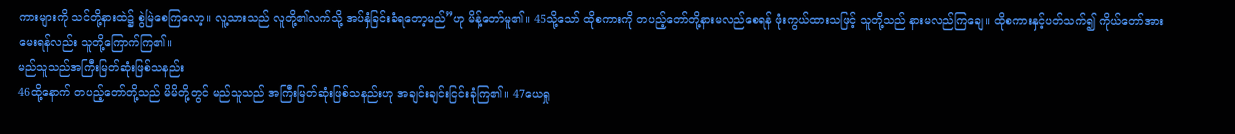ကားများကို သင်တို့နားထဲ၌ စွဲမြဲစေကြလော့။ လူ့သားသည် လူတို့၏လက်သို့ အပ်နှံခြင်းခံရတော့မည်”ဟု မိန့်တော်မူ၏။ 45သို့သော် ထိုစကားကို တပည့်တော်တို့နားမလည်စေရန် ဖုံးကွယ်ထားသဖြင့် သူတို့သည် နားမလည်ကြချေ။ ထိုစကားနှင့်ပတ်သက်၍ ကိုယ်တော်အားမေးရန်လည်း သူတို့ကြောက်ကြ၏။
မည်သူသည်အကြီးမြတ်ဆုံးဖြစ်သနည်း
46ထို့နောက် တပည့်တော်တို့သည် မိမိတို့တွင် မည်သူသည် အကြီးမြတ်ဆုံးဖြစ်သနည်းဟု အချင်းချင်းငြင်းခုံကြ၏။ 47ယေရှု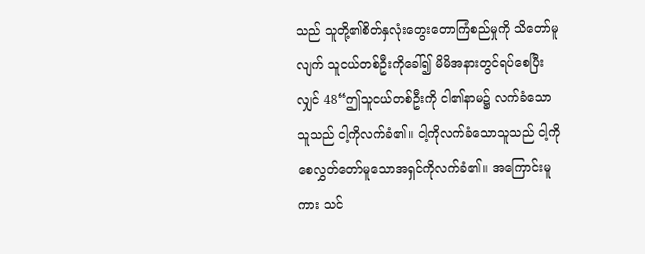သည် သူတို့၏စိတ်နှလုံးတွေးတောကြံစည်မှုကို သိတော်မူလျက် သူငယ်တစ်ဦးကိုခေါ်၍ မိမိအနားတွင်ရပ်စေပြီးလျှင် 48“ဤသူငယ်တစ်ဦးကို ငါ၏နာမ၌ လက်ခံသောသူသည် ငါ့ကိုလက်ခံ၏။ ငါ့ကိုလက်ခံသောသူသည် ငါ့ကိုစေလွှတ်တော်မူသောအရှင်ကိုလက်ခံ၏။ အကြောင်းမူကား သင်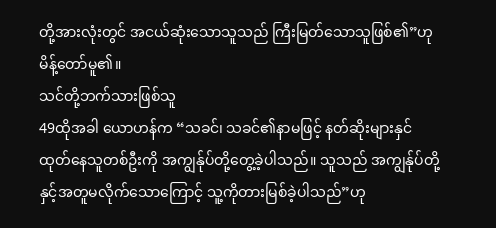တို့အားလုံးတွင် အငယ်ဆုံးသောသူသည် ကြီးမြတ်သောသူဖြစ်၏”ဟု မိန့်တော်မူ၏။
သင်တို့ဘက်သားဖြစ်သူ
49ထိုအခါ ယောဟန်က “သခင်၊ သခင်၏နာမဖြင့် နတ်ဆိုးများနှင်ထုတ်နေသူတစ်ဦးကို အကျွန်ုပ်တို့တွေ့ခဲ့ပါသည်။ သူသည် အကျွန်ုပ်တို့နှင့်အတူမလိုက်သောကြောင့် သူ့ကိုတားမြစ်ခဲ့ပါသည်”ဟု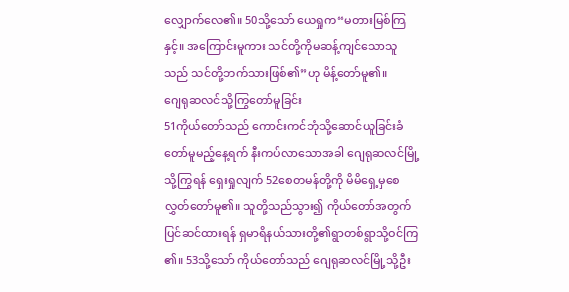လျှောက်လေ၏။ 50သို့သော် ယေရှုက“မတားမြစ်ကြနှင့်။ အကြောင်းမူကား သင်တို့ကိုမဆန့်ကျင်သောသူသည် သင်တို့ဘက်သားဖြစ်၏”ဟု မိန့်တော်မူ၏။
ဂျေရုဆလင်သို့ကြွတော်မူခြင်း
51ကိုယ်တော်သည် ကောင်းကင်ဘုံသို့ဆောင်ယူခြင်းခံတော်မူမည့်နေ့ရက် နီးကပ်လာသောအခါ ဂျေရုဆလင်မြို့သို့ကြွရန် ရှေးရှုလျက် 52စေတမန်တို့ကို မိမိရှေ့မှစေလွှတ်တော်မူ၏။ သူတို့သည်သွား၍ ကိုယ်တော်အတွက်ပြင်ဆင်ထားရန် ရှမာရိနယ်သားတို့၏ရွာတစ်ရွာသို့ဝင်ကြ၏။ 53သို့သော် ကိုယ်တော်သည် ဂျေရုဆလင်မြို့သို့ဦး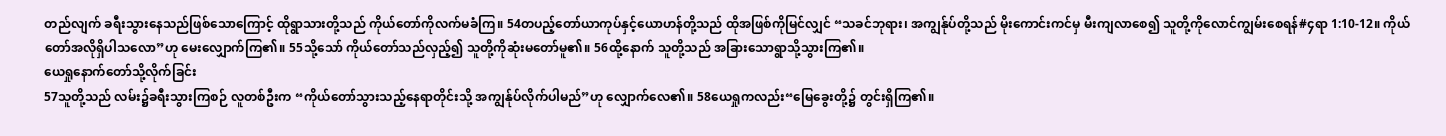တည်လျက် ခရီးသွားနေသည်ဖြစ်သောကြောင့် ထိုရွာသားတို့သည် ကိုယ်တော်ကိုလက်မခံကြ။ 54တပည့်တော်ယာကုပ်နှင့်ယောဟန်တို့သည် ထိုအဖြစ်ကိုမြင်လျှင် “သခင်ဘုရား၊ အကျွန်ုပ်တို့သည် မိုးကောင်းကင်မှ မီးကျလာစေ၍ သူတို့ကိုလောင်ကျွမ်းစေရန်#၄ရာ 1:10-12။ ကိုယ်တော်အလိုရှိပါသလော”ဟု မေးလျှောက်ကြ၏။ 55သို့သော် ကိုယ်တော်သည်လှည့်၍ သူတို့ကိုဆုံးမတော်မူ၏။ 56ထို့နောက် သူတို့သည် အခြားသောရွာသို့သွားကြ၏။
ယေရှုနောက်တော်သို့လိုက်ခြင်း
57သူတို့သည် လမ်း၌ခရီးသွားကြစဉ် လူတစ်ဦးက “ကိုယ်တော်သွားသည့်နေရာတိုင်းသို့ အကျွန်ုပ်လိုက်ပါမည်”ဟု လျှောက်လေ၏။ 58ယေရှုကလည်း“မြေခွေးတို့၌ တွင်းရှိကြ၏။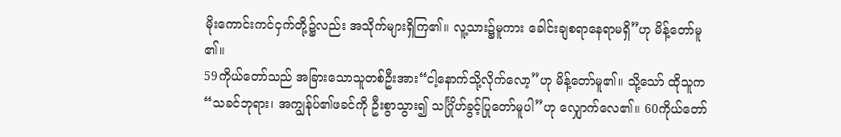မိုးကောင်းကင်ငှက်တို့၌လည်း အသိုက်များရှိကြ၏။ လူ့သား၌မူကား ခေါင်းချစရာနေရာမရှိ”ဟု မိန့်တော်မူ၏။
59ကိုယ်တော်သည် အခြားသောသူတစ်ဦးအား“ငါ့နောက်သို့လိုက်လော့”ဟု မိန့်တော်မူ၏။ သို့သော် ထိုသူက “သခင်ဘုရား၊ အကျွန်ုပ်၏ဖခင်ကို ဦးစွာသွား၍ သင်္ဂြိုဟ်ခွင့်ပြုတော်မူပါ”ဟု လျှောက်လေ၏။ 60ကိုယ်တော်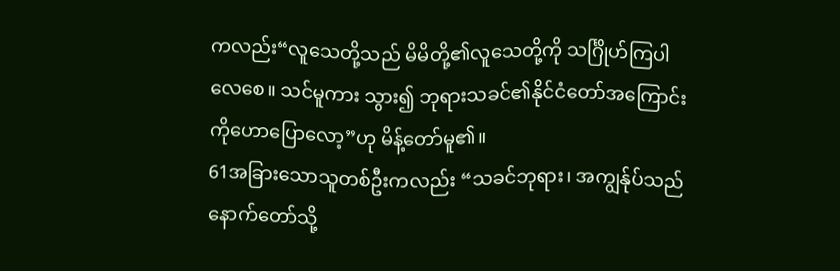ကလည်း“လူသေတို့သည် မိမိတို့၏လူသေတို့ကို သင်္ဂြိုဟ်ကြပါလေစေ။ သင်မူကား သွား၍ ဘုရားသခင်၏နိုင်ငံတော်အကြောင်းကိုဟောပြောလော့”ဟု မိန့်တော်မူ၏။
61အခြားသောသူတစ်ဦးကလည်း “သခင်ဘုရား၊ အကျွန်ုပ်သည် နောက်တော်သို့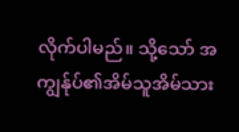လိုက်ပါမည်။ သို့သော် အကျွန်ုပ်၏အိမ်သူအိမ်သား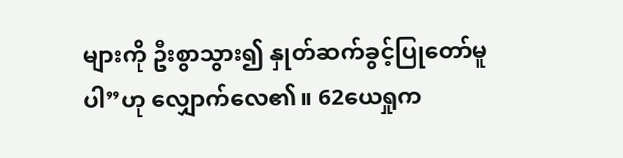များကို ဦးစွာသွား၍ နှုတ်ဆက်ခွင့်ပြုတော်မူပါ”ဟု လျှောက်လေ၏။ 62ယေရှုက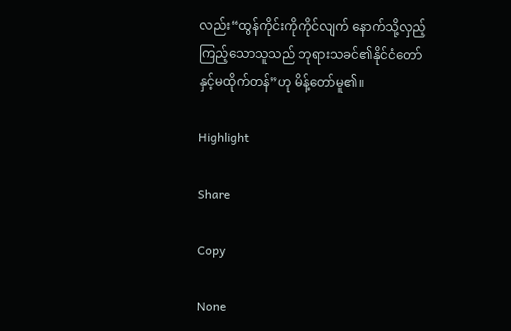လည်း“ထွန်ကိုင်းကိုကိုင်လျက် နောက်သို့လှည့်ကြည့်သောသူသည် ဘုရားသခင်၏နိုင်ငံတော်နှင့်မထိုက်တန်”ဟု မိန့်တော်မူ၏။

Highlight

Share

Copy

None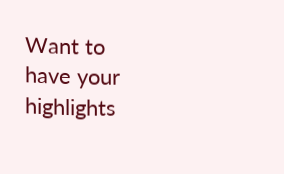Want to have your highlights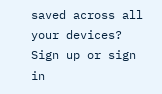saved across all your devices? Sign up or sign in